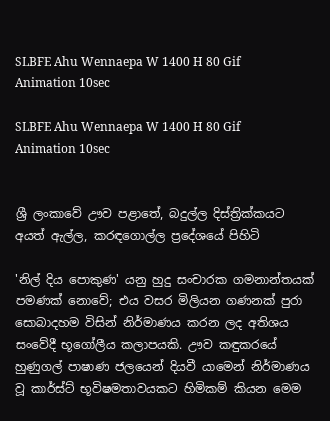SLBFE Ahu Wennaepa W 1400 H 80 Gif Animation 10sec

SLBFE Ahu Wennaepa W 1400 H 80 Gif Animation 10sec


ශ්‍රී ලංකාවේ ඌව පළාතේ, බදුල්ල දිස්ත්‍රික්කයට අයත් ඇල්ල, කරඳගොල්ල ප්‍රදේශයේ පිහිටි

'නිල් දිය පොකුණ' යනු හුදු සංචාරක ගමනාන්තයක් පමණක් නොවේ; එය වසර මිලියන ගණනක් පුරා සොබාදහම විසින් නිර්මාණය කරන ලද අතිශය සංවේදී භූගෝලීය කලාපයකි. ඌව කඳුකරයේ හුණුගල් පාෂාණ ජලයෙන් දියවී යාමෙන් නිර්මාණය වූ කාර්ස්ට් භූවිෂමතාවයකට හිමිකම් කියන මෙම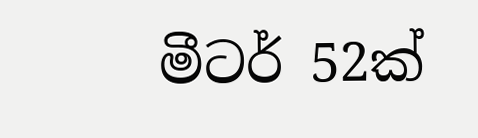මීටර් 52ක්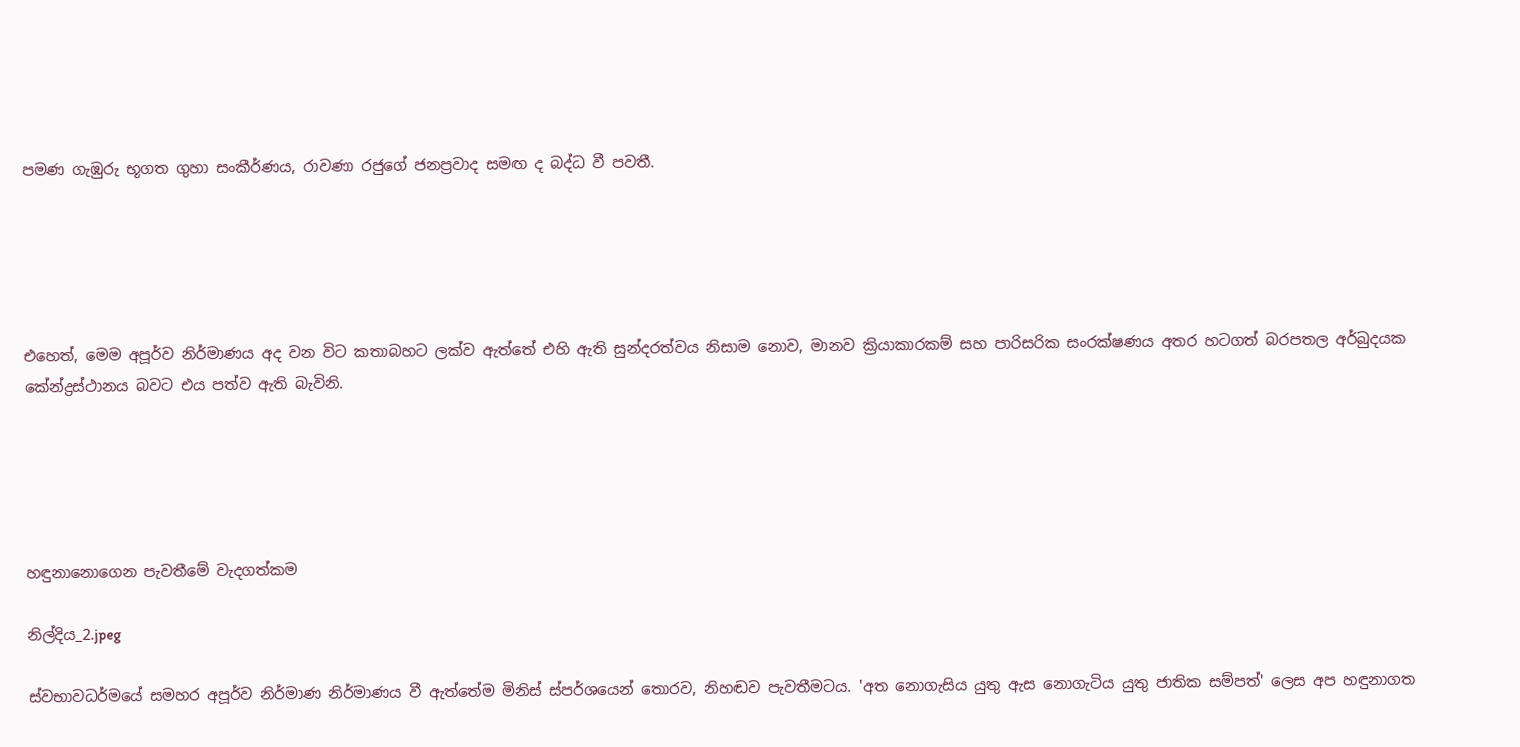පමණ ගැඹුරු භූගත ගුහා සංකීර්ණය, රාවණා රජුගේ ජනප්‍රවාද සමඟ ද බද්ධ වී පවතී.





එහෙත්, මෙම අපූර්ව නිර්මාණය අද වන විට කතාබහට ලක්ව ඇත්තේ එහි ඇති සුන්දරත්වය නිසාම නොව, මානව ක්‍රියාකාරකම් සහ පාරිසරික සංරක්ෂණය අතර හටගත් බරපතල අර්බුදයක කේන්ද්‍රස්ථානය බවට එය පත්ව ඇති බැවිනි.





හඳුනානොගෙන පැවතීමේ වැදගත්කම

නිල්දිය_2.jpeg

ස්වභාවධර්මයේ සමහර අපූර්ව නිර්මාණ නිර්මාණය වී ඇත්තේම මිනිස් ස්පර්ශයෙන් තොරව, නිහඬව පැවතීමටය. 'අත නොගැසිය යුතු ඇස නොගැටිය යුතු ජාතික සම්පත්' ලෙස අප හඳුනාගත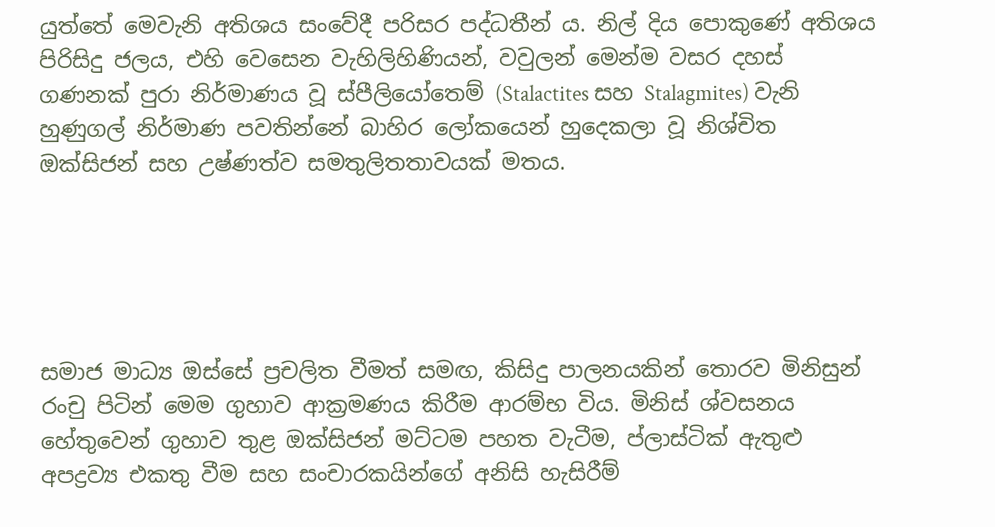යුත්තේ මෙවැනි අතිශය සංවේදී පරිසර පද්ධතීන්‍ ය. නිල් දිය පොකුණේ අතිශය පිරිසිදු ජලය, එහි වෙසෙන වැහිලිහිණියන්, වවුලන් මෙන්ම වසර දහස් ගණනක් පුරා නිර්මාණය වූ ස්පීලියෝතෙම් (Stalactites සහ Stalagmites) වැනි හුණුගල් නිර්මාණ පවතින්නේ බාහිර ලෝකයෙන් හුදෙකලා වූ නිශ්චිත ඔක්සිජන් සහ උෂ්ණත්ව සමතුලිතතාවයක් මතය.





සමාජ මාධ්‍ය ඔස්සේ ප්‍රචලිත වීමත් සමඟ, කිසිදු පාලනයකින් තොරව මිනිසුන් රංචු පිටින් මෙම ගුහාව ආක්‍රමණය කිරීම ආරම්භ විය. මිනිස් ශ්වසනය හේතුවෙන් ගුහාව තුළ ඔක්සිජන් මට්ටම පහත වැටීම, ප්ලාස්ටික් ඇතුළු අපද්‍රව්‍ය එකතු වීම සහ සංචාරකයින්ගේ අනිසි හැසිරීම්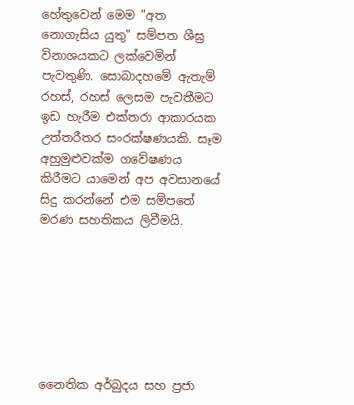හේතුවෙන් මෙම "අත නොගැසිය යුතු" සම්පත ශීඝ්‍ර විනාශයකට ලක්වෙමින් පැවතුණි. සොබාදහමේ ඇතැම් රහස්, රහස් ලෙසම පැවතීමට ඉඩ හැරීම එක්තරා ආකාරයක උත්තරීතර සංරක්ෂණයකි. සෑම අහුමුළුවක්ම ගවේෂණය කිරීමට යාමෙන් අප අවසානයේ සිදු කරන්නේ එම සම්පතේ මරණ සහතිකය ලිවීමයි.







නෛතික අර්බුදය සහ ප්‍රජා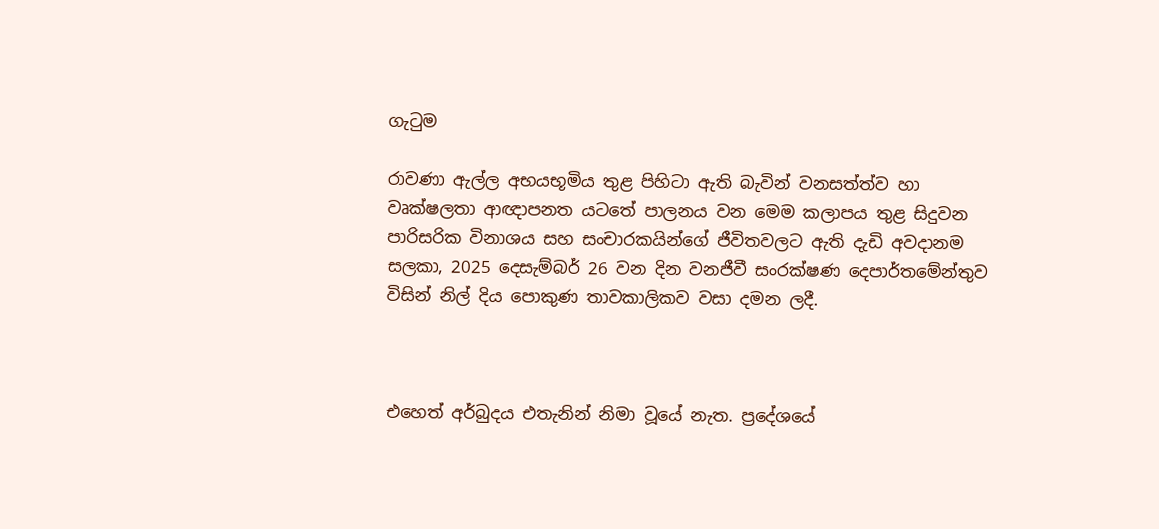ගැටුම

රාවණා ඇල්ල අභයභූමිය තුළ පිහිටා ඇති බැවින් වනසත්ත්ව හා වෘක්ෂලතා ආඥාපනත යටතේ පාලනය වන මෙම කලාපය තුළ සිදුවන පාරිසරික විනාශය සහ සංචාරකයින්ගේ ජීවිතවලට ඇති දැඩි අවදානම සලකා, 2025 දෙසැම්බර් 26 වන දින වනජීවී සංරක්ෂණ දෙපාර්තමේන්තුව විසින් නිල් දිය පොකුණ තාවකාලිකව වසා දමන ලදී.



එහෙත් අර්බුදය එතැනින් නිමා වූයේ නැත. ප්‍රදේශයේ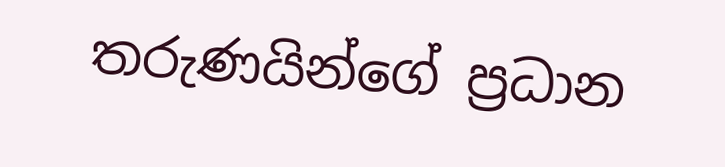තරුණයින්ගේ ප්‍රධාන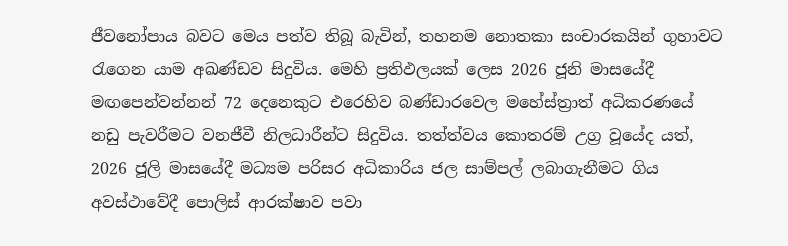ජීවනෝපාය බවට මෙය පත්ව තිබූ බැවින්, තහනම නොතකා සංචාරකයින් ගුහාවට රැගෙන යාම අඛණ්ඩව සිදුවිය. මෙහි ප්‍රතිඵලයක් ලෙස 2026 ජූනි මාසයේදී මඟපෙන්වන්නන් 72 දෙනෙකුට එරෙහිව බණ්ඩාරවෙල මහේස්ත්‍රාත් අධිකරණයේ නඩු පැවරීමට වනජීවී නිලධාරීන්ට සිදුවිය. තත්ත්වය කොතරම් උග්‍ර වූයේද යත්, 2026 ජූලි මාසයේදී මධ්‍යම පරිසර අධිකාරිය ජල සාම්පල් ලබාගැනීමට ගිය අවස්ථාවේදී පොලිස් ආරක්ෂාව පවා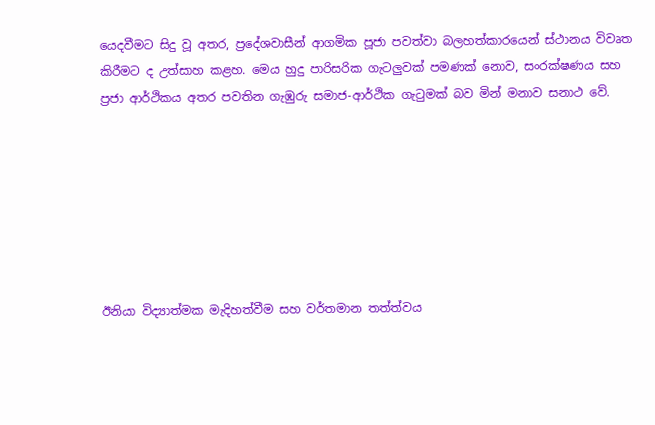යෙදවීමට සිදු වූ අතර, ප්‍රදේශවාසීන් ආගමික පූජා පවත්වා බලහත්කාරයෙන් ස්ථානය විවෘත කිරීමට ද උත්සාහ කළහ. මෙය හුදු පාරිසරික ගැටලුවක් පමණක් නොව, සංරක්ෂණය සහ ප්‍රජා ආර්ථිකය අතර පවතින ගැඹුරු සමාජ-ආර්ථික ගැටුමක් බව මින් මනාව සනාථ වේ.







ඊනියා විද්‍යාත්මක මැදිහත්වීම සහ වර්තමාන තත්ත්වය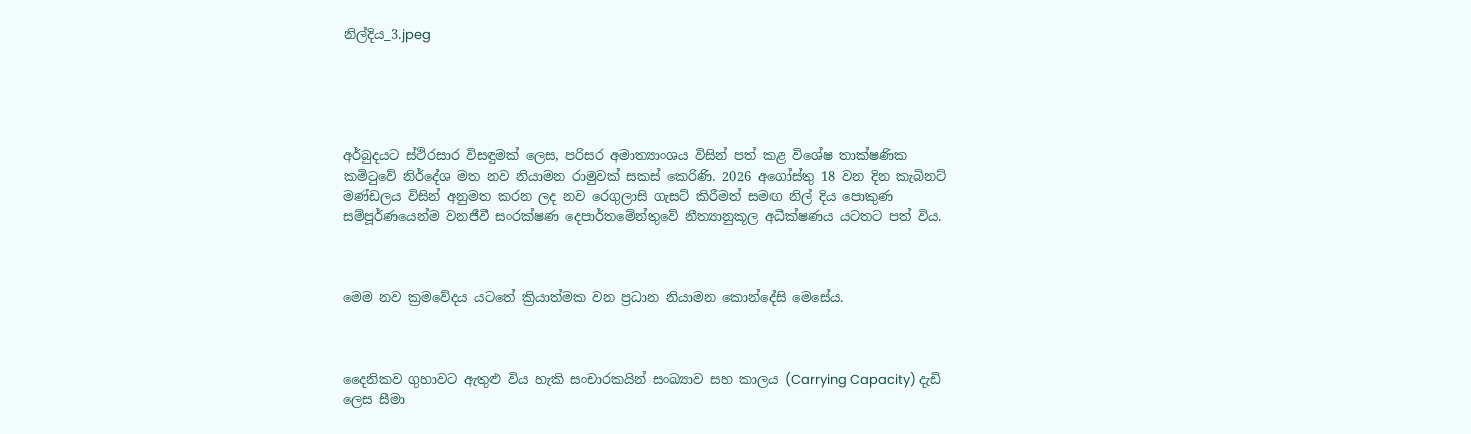නිල්දිය_3.jpeg





අර්බුදයට ස්ථිරසාර විසඳුමක් ලෙස, පරිසර අමාත්‍යාංශය විසින් පත් කළ විශේෂ තාක්ෂණික කමිටුවේ නිර්දේශ මත නව නියාමන රාමුවක් සකස් කෙරිණි. 2026 අගෝස්තු 18 වන දින කැබිනට් මණ්ඩලය විසින් අනුමත කරන ලද නව රෙගුලාසි ගැසට් කිරීමත් සමඟ නිල් දිය පොකුණ සම්පූර්ණයෙන්ම වනජීවී සංරක්ෂණ දෙපාර්තමේන්තුවේ නීත්‍යානුකූල අධීක්ෂණය යටතට පත් විය.



මෙම නව ක්‍රමවේදය යටතේ ක්‍රියාත්මක වන ප්‍රධාන නියාමන කොන්දේසි මෙසේය.



දෛනිකව ගුහාවට ඇතුළු විය හැකි සංචාරකයින් සංඛ්‍යාව සහ කාලය (Carrying Capacity) දැඩි ලෙස සීමා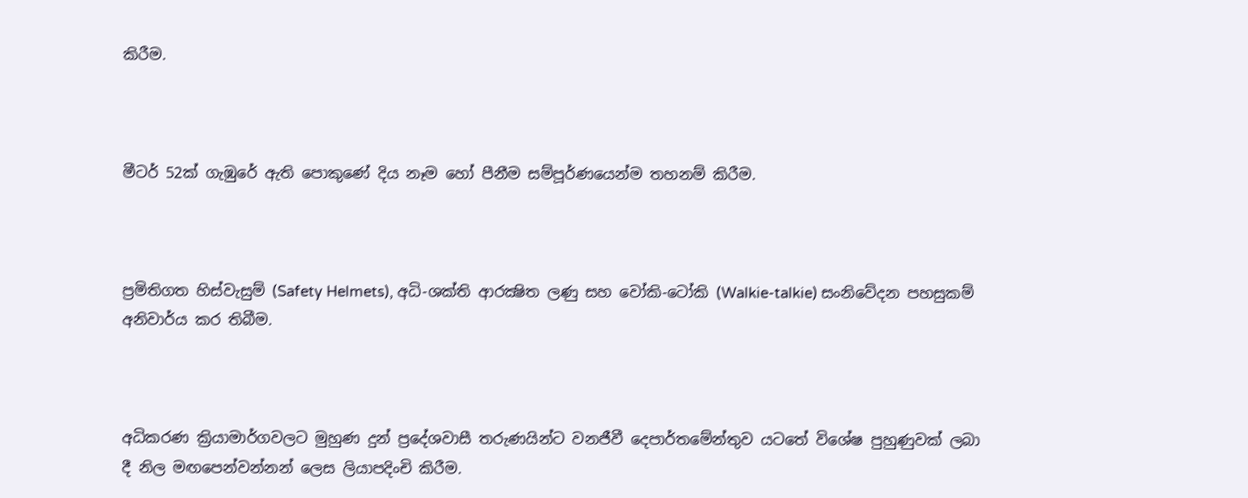කිරීම.



මීටර් 52ක් ගැඹුරේ ඇති පොකුණේ දිය නෑම හෝ පීනීම සම්පූර්ණයෙන්ම තහනම් කිරීම.



ප්‍රමිතිගත හිස්වැසුම් (Safety Helmets), අධි-ශක්ති ආරක්‍ෂිත ලණු සහ වෝකි-ටෝකි (Walkie-talkie) සංනිවේදන පහසුකම් අනිවාර්ය කර තිබීම.



අධිකරණ ක්‍රියාමාර්ගවලට මුහුණ දුන් ප්‍රදේශවාසී තරුණයින්ට වනජීවී දෙපාර්තමේන්තුව යටතේ විශේෂ පුහුණුවක් ලබා දී නිල මඟපෙන්වන්නන් ලෙස ලියාපදිංචි කිරීම.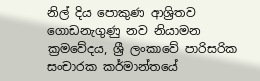නිල් දිය පොකුණ ආශ්‍රිතව ගොඩනැගුණු නව නියාමන ක්‍රමවේදය, ශ්‍රී ලංකාවේ පාරිසරික සංචාරක කර්මාන්තයේ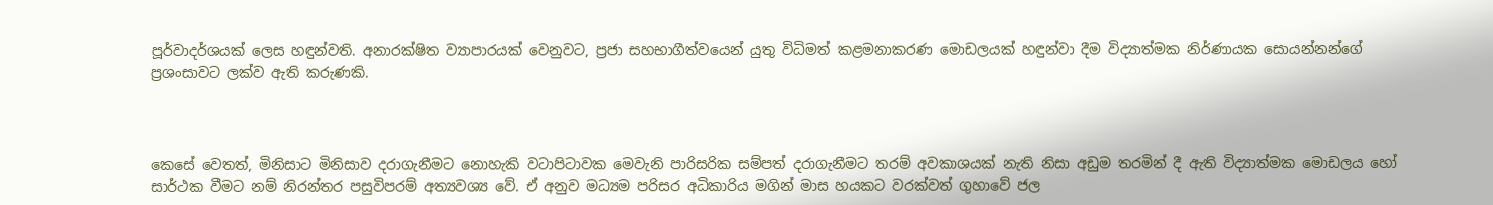පූර්වාදර්ශයක් ලෙස හඳුන්වති. අනාරක්ෂිත ව්‍යාපාරයක් වෙනුවට, ප්‍රජා සහභාගීත්වයෙන් යුතු විධිමත් කළමනාකරණ මොඩලයක් හඳුන්වා දීම විද්‍යාත්මක නිර්ණායක සොයන්නන්ගේ ප්‍රශංසාවට ලක්ව ඇති කරුණකි.



කෙසේ වෙතත්, මිනිසාට මිනිසාව දරාගැනීමට නොහැකි වටාපිටාවක මෙවැනි පාරිසරික සම්පත් දරාගැනීමට තරම් අවකාශයක් නැති නිසා අඩුම තරමින් දී ඇති විද්‍යාත්මක මොඩලය හෝ සාර්ථක වීමට නම් නිරන්තර පසුවිපරම් අත්‍යවශ්‍ය වේ. ඒ අනුව මධ්‍යම පරිසර අධිකාරිය මගින් මාස හයකට වරක්වත් ගුහාවේ ජල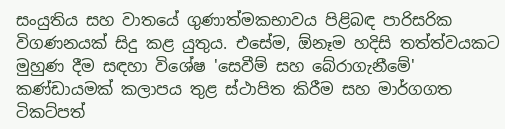සංයුතිය සහ වාතයේ ගුණාත්මකභාවය පිළිබඳ පාරිසරික විගණනයක් සිදු කළ යුතුය. එසේම, ඕනෑම හදිසි තත්ත්වයකට මුහුණ දීම සඳහා විශේෂ 'සෙවීම් සහ බේරාගැනීමේ' කණ්ඩායමක් කලාපය තුළ ස්ථාපිත කිරීම සහ මාර්ගගත ටිකට්පත්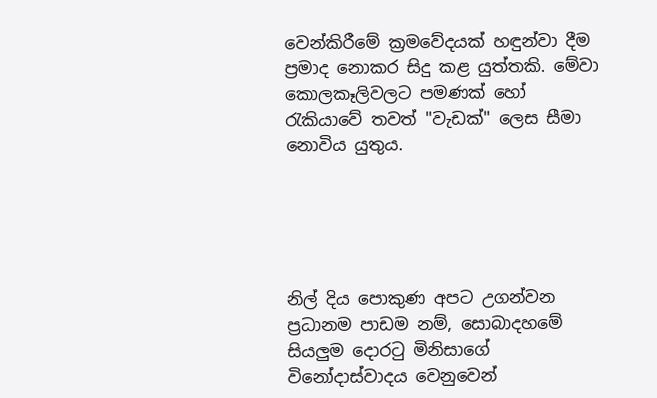වෙන්කිරීමේ ක්‍රමවේදයක් හඳුන්වා දීම ප්‍රමාද නොකර සිදු කළ යුත්තකි. මේවා කොලකෑලිවලට පමණක් හෝ රැකියාවේ තවත් "වැඩක්" ලෙස සීමා නොවිය යුතුය.





නිල් දිය පොකුණ අපට උගන්වන ප්‍රධානම පාඩම නම්, සොබාදහමේ සියලුම දොරටු මිනිසාගේ විනෝදාස්වාදය වෙනුවෙන්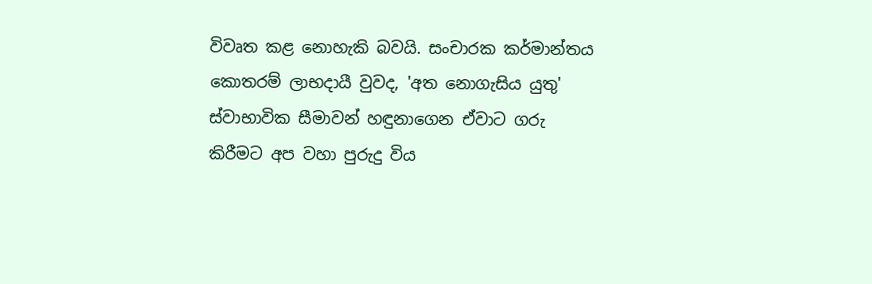විවෘත කළ නොහැකි බවයි. සංචාරක කර්මාන්තය කොතරම් ලාභදායී වුවද, 'අත නොගැසිය යුතු' ස්වාභාවික සීමාවන් හඳුනාගෙන ඒවාට ගරු කිරීමට අප වහා පුරුදු විය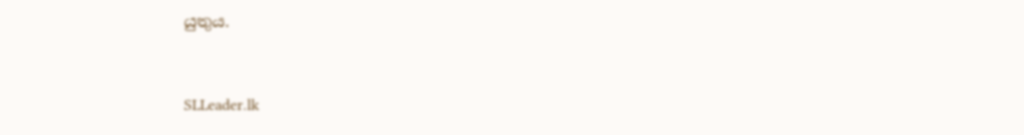යුතුය.



SLLeader.lk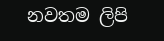නවතම ලිපි